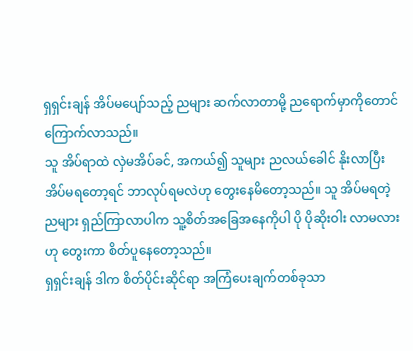ရှရှင်းချန် အိပ်မပျော်သည့် ညများ ဆက်လာတာမို့ ညရောက်မှာကိုတောင် ကြောက်လာသည်။
သူ အိပ်ရာထဲ လှဲမအိပ်ခင်, အကယ်၍ သူများ ညလယ်ခေါင် နိုးလာပြီး အိပ်မရတော့ရင် ဘာလုပ်ရမလဲဟု တွေးနေမိတော့သည်။ သူ အိပ်မရတဲ့ ညများ ရှည်ကြာလာပါက သူ့စိတ်အခြေအနေကိုပါ ပို ပိုဆိုးဝါး လာမလားဟု တွေးကာ စိတ်ပူနေတော့သည်။
ရှရှင်းချန် ဒါက စိတ်ပိုင်းဆိုင်ရာ အကြံပေးချက်တစ်ခုသာ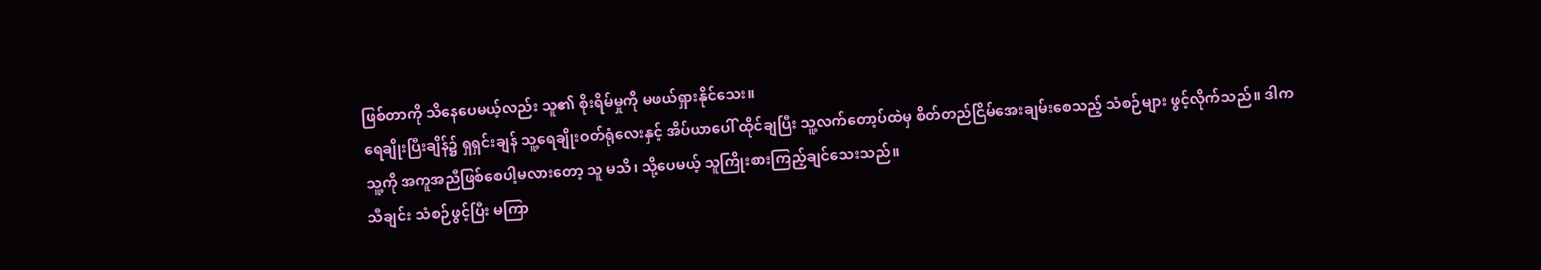ဖြစ်တာကို သိနေပေမယ့်လည်း သူ၏ စိုးရိမ်မှုကို မဖယ်ရှားနိုင်သေး။
ရေချိုးပြီးချိန်၌ ရှရှင်းချန် သူ့ရေချိုးဝတ်ရုံလေးနှင့် အိပ်ယာပေါ် ထိုင်ချပြီး သူ့လက်တော့ပ်ထဲမှ စိတ်တည်ငြိမ်အေးချမ်းစေသည့် သံစဉ်များ ဖွင့်လိုက်သည်။ ဒါက သူ့ကို အကူအညီဖြစ်စေပါ့မလားတော့ သူ မသိ၊ သို့ပေမယ့် သူကြိုးစားကြည့်ချင်သေးသည်။
သီချင်း သံစဉ်ဖွင့်ပြီး မကြာ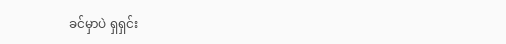ခင်မှာပဲ ရှရှင်း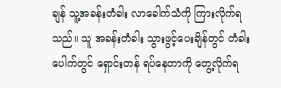ချန် သူ့အခန်းတံခါး လာခေါက်သံကို ကြားလိုက်ရသည်။ သူ အခန်းတံခါး သွားဖွင့်ပေးချိန်တွင် တံခါးပေါက်တွင် ရှောင်းတန် ရပ်နေတာကို တွေ့လိုက်ရ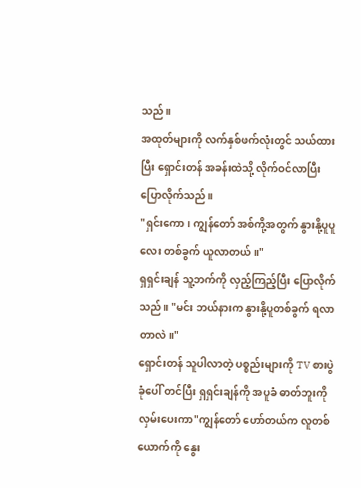သည်။
အထုတ်များကို လက်နှစ်ဖက်လုံးတွင် သယ်ထားပြီး ရှောင်းတန် အခန်းထဲသို့ လိုက်ဝင်လာပြီး ပြောလိုက်သည်။
"ရှင်းကော၊ ကျွန်တော် အစ်ကို့အတွက် နွားနို့ပူပူလေး တစ်ခွက် ယူလာတယ်။"
ရှရှင်းချန် သူ့ဘက်ကို လှည့်ကြည့်ပြီး ပြောလိုက်သည်။ "မင်း ဘယ်နားက နွားနို့ပူတစ်ခွက် ရလာတာလဲ။"
ရှောင်းတန် သူပါလာတဲ့ ပစ္စည်းများကို TV စားပွဲခုံပေါ် တင်ပြီး ရှရှင်းချန်ကို အပူခံ ဓာတ်ဘူးကို လှမ်းပေးကာ"ကျွန်တော် ဟော်တယ်က လူတစ်ယောက်ကို နွေး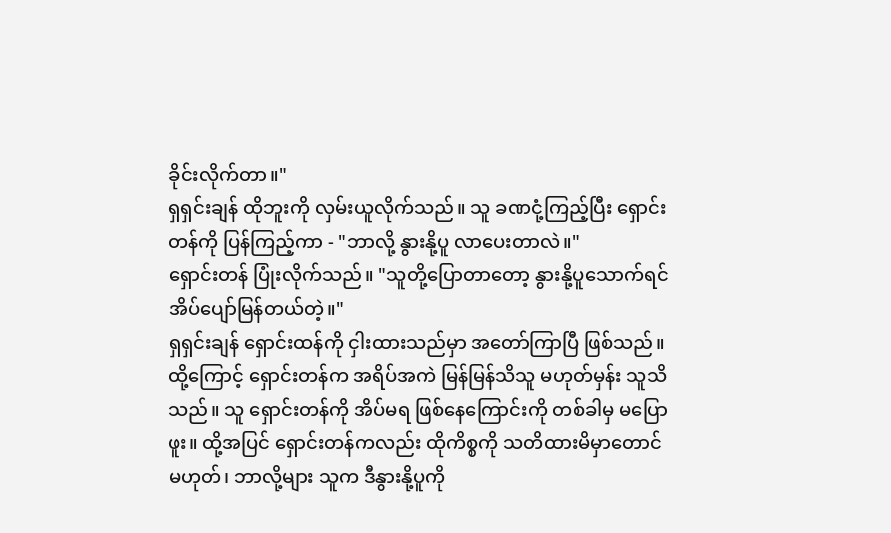ခိုင်းလိုက်တာ။"
ရှရှင်းချန် ထိုဘူးကို လှမ်းယူလိုက်သည်။ သူ ခဏငုံ့ကြည့်ပြီး ရှောင်းတန်ကို ပြန်ကြည့်ကာ - "ဘာလို့ နွားနို့ပူ လာပေးတာလဲ။"
ရှောင်းတန် ပြုံးလိုက်သည်။ "သူတို့ပြောတာတော့ နွားနို့ပူသောက်ရင် အိပ်ပျော်မြန်တယ်တဲ့။"
ရှရှင်းချန် ရှောင်းထန်ကို ငှါးထားသည်မှာ အတော်ကြာပြီ ဖြစ်သည်။ ထို့ကြောင့် ရှောင်းတန်က အရိပ်အကဲ မြန်မြန်သိသူ မဟုတ်မှန်း သူသိသည်။ သူ ရှောင်းတန်ကို အိပ်မရ ဖြစ်နေကြောင်းကို တစ်ခါမှ မပြောဖူး။ ထို့အပြင် ရှောင်းတန်ကလည်း ထိုကိစ္စကို သတိထားမိမှာတောင် မဟုတ်၊ ဘာလို့များ သူက ဒီနွားနို့ပူကို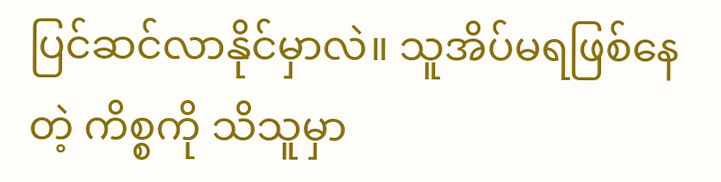ပြင်ဆင်လာနိုင်မှာလဲ။ သူအိပ်မရဖြစ်နေတဲ့ ကိစ္စကို သိသူမှာ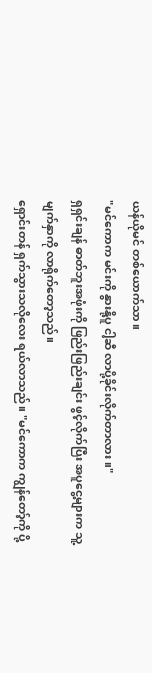ယန်ယိုမင် တစ်ယောက်သာ။
"မင်ကောက မင်းကို နွားနို့ပူ ငါ့ဆီ လာပို့ခိုင်းလိုက်တာလား။"
ရှရှင်းချန် ဓာတ်ဘူးအဖုံးကို ဖြည်းဖြည်းချင်း ဖွင့်လိုက်ပြီး အပူငွေ့များက သူ့မျက်နှာကို လာရိုက်တော့သည်။
ရှောင်းတန် ရှက်သွားသလိုလေး ရယ်လာသည်။ "မင်ကောက ကျွန်တော့်ကို ပို့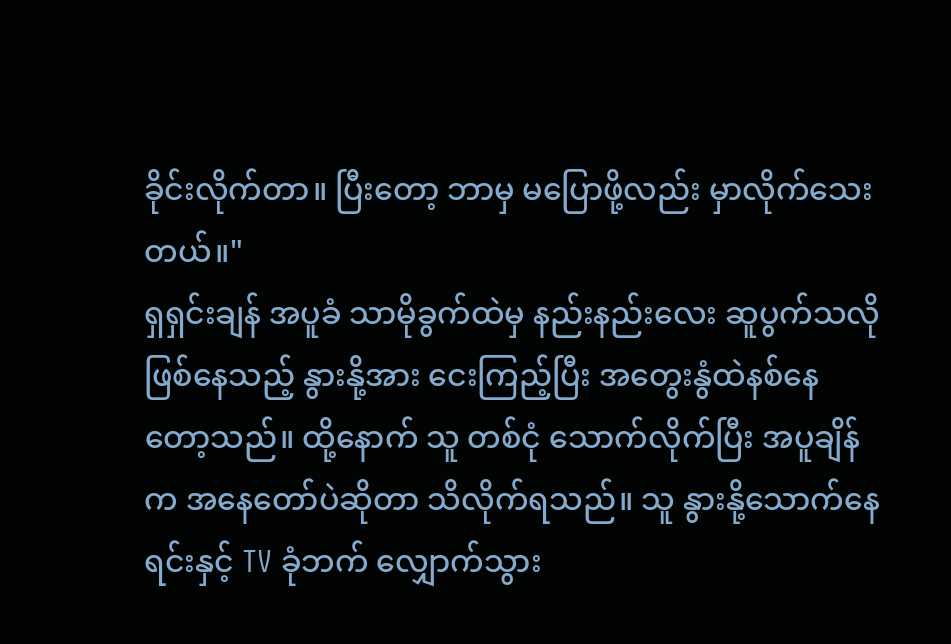ခိုင်းလိုက်တာ။ ပြီးတော့ ဘာမှ မပြောဖို့လည်း မှာလိုက်သေးတယ်။"
ရှရှင်းချန် အပူခံ သာမိုခွက်ထဲမှ နည်းနည်းလေး ဆူပွက်သလို ဖြစ်နေသည့် နွားနို့အား ငေးကြည့်ပြီး အတွေးနွံထဲနစ်နေတော့သည်။ ထို့နောက် သူ တစ်ငုံ သောက်လိုက်ပြီး အပူချိန်က အနေတော်ပဲဆိုတာ သိလိုက်ရသည်။ သူ နွားနို့သောက်နေရင်းနှင့် TV ခုံဘက် လျှောက်သွား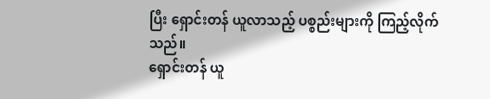ပြီး ရှောင်းတန် ယူလာသည့် ပစ္စည်းများကို ကြည့်လိုက်သည်။
ရှောင်းတန် ယူ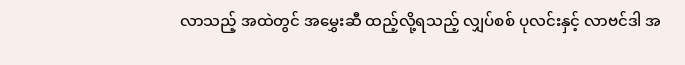လာသည့် အထဲတွင် အမွှေးဆီ ထည့်လို့ရသည့် လျှပ်စစ် ပုလင်းနှင့် လာဗင်ဒါ အ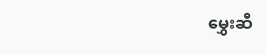မွှေးဆီ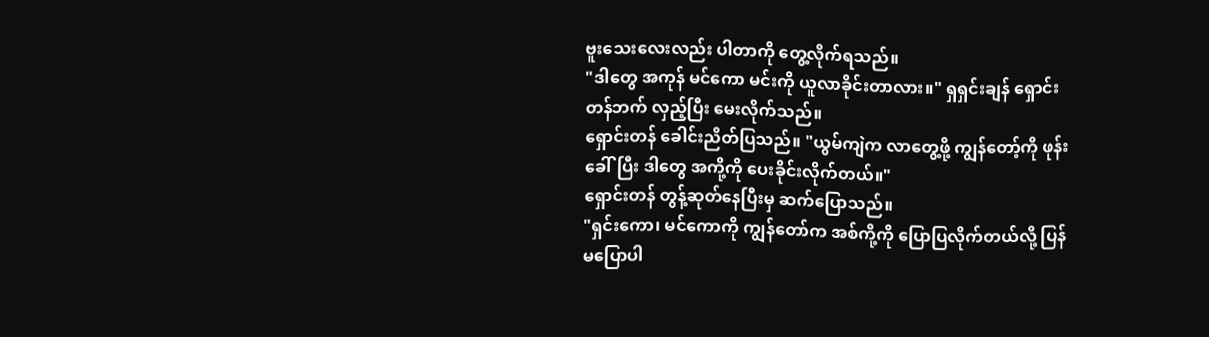ဗူးသေးလေးလည်း ပါတာကို တွေ့လိုက်ရသည်။
"ဒါတွေ အကုန် မင်ကော မင်းကို ယူလာခိုင်းတာလား။" ရှရှင်းချန် ရှောင်းတန်ဘက် လှည့်ပြီး မေးလိုက်သည်။
ရှောင်းတန် ခေါင်းညိတ်ပြသည်။ "ယွမ်ကျဲက လာတွေ့ဖို့ ကျွန်တော့်ကို ဖုန်းခေါ်ပြီး ဒါတွေ အကို့ကို ပေးခိုင်းလိုက်တယ်။"
ရှောင်းတန် တွန့်ဆုတ်နေပြီးမှ ဆက်ပြောသည်။
"ရှင်းကော၊ မင်ကောကို ကျွန်တော်က အစ်ကို့ကို ပြောပြလိုက်တယ်လို့ ပြန်မပြောပါ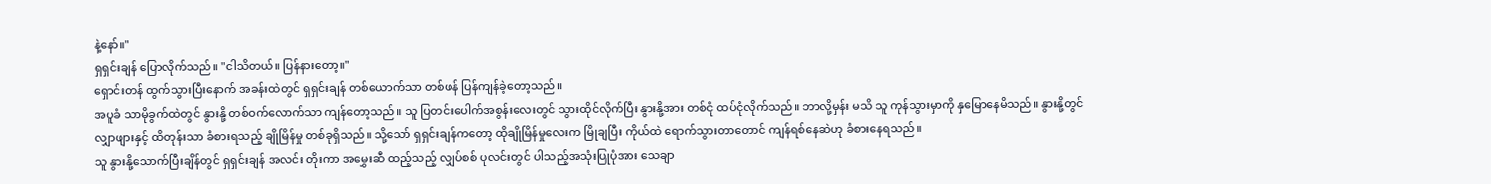နဲ့နော်။"
ရှရှင်းချန် ပြောလိုက်သည်။ "ငါသိတယ်။ ပြန်နားတော့။"
ရှောင်းတန် ထွက်သွားပြီးနောက် အခန်းထဲတွင် ရှရှင်းချန် တစ်ယောက်သာ တစ်ဖန် ပြန်ကျန်ခဲ့တော့သည်။
အပူခံ သာမိုခွက်ထဲတွင် နွားနို့ တစ်ဝက်လောက်သာ ကျန်တော့သည်။ သူ ပြတင်းပေါက်အစွန်းလေးတွင် သွားထိုင်လိုက်ပြီး နွားနို့အား တစ်ငုံ ထပ်ငုံလိုက်သည်။ ဘာလို့မှန်း မသိ သူ ကုန်သွားမှာကို နှမြောနေမိသည်။ နွားနို့တွင်လျှာဖျားနှင့် ထိတုန်းသာ ခံစားရသည့် ချိုမြိန်မှု တစ်ခုရှိသည်။ သို့သော် ရှရှင်းချန်ကတော့ ထိုချိုမြိန်မှုလေးက မြိုချပြီး ကိုယ်ထဲ ရောက်သွားတာတောင် ကျန်ရစ်နေဆဲဟု ခံစားနေရသည်။
သူ နွားနို့သောက်ပြီးချိန်တွင် ရှရှင်းချန် အလင်း တိုးကာ အမွှေးဆီ ထည့်သည့် လျှပ်စစ် ပုလင်းတွင် ပါသည့်အသုံးပြုပုံအား သေချာ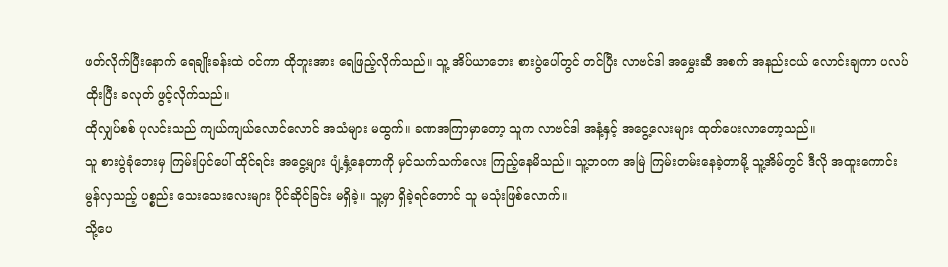ဖတ်လိုက်ပြီးနောက် ရေချိုးခန်းထဲ ဝင်ကာ ထိုဘူးအား ရေဖြည့်လိုက်သည်။ သူ့ အိပ်ယာဘေး စားပွဲပေါ်တွင် တင်ပြီး လာဗင်ဒါ အမွှေးဆီ အစက် အနည်းငယ် လောင်းချကာ ပလပ်ထိုးပြီး ခလုတ် ဖွင့်လိုက်သည်။
ထိုလျှပ်စစ် ပုလင်းသည် ကျယ်ကျယ်လောင်လောင် အသံများ မထွက်။ ခဏအကြာမှာတော့ သူက လာဗင်ဒါ အနံ့နှင့် အငွေ့လေးများ ထုတ်ပေးလာတော့သည်။
သူ စားပွဲခုံဘေးမှ ကြမ်းပြင်ပေါ် ထိုင်ရင်း အငွေ့များ ပျံ့နှံ့နေတာကို မှင်သက်သက်လေး ကြည့်နေမိသည်။ သူ့ဘဝက အမြဲ ကြမ်းတမ်းနေခဲ့တာမို့ သူ့အိမ်တွင် ဒီလို အထူးကောင်းမွန်လှသည့် ပစ္စည်း သေးသေးလေးများ ပိုင်ဆိုင်ခြင်း မရှိခဲ့။ သူ့မှာ ရှိခဲ့ရင်တောင် သူ မသုံးဖြစ်လောက်။
သို့ပေ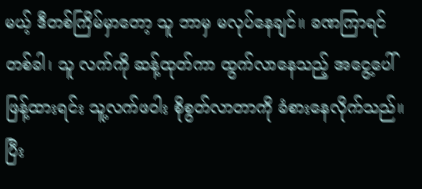မယ့် ဒီတစ်ကြိမ်မှာတော့ သူ ဘာမှ မလုပ်နေချင်။ ခဏကြာရင် တစ်ခါ၊ သူ လက်ကို ဆန့်ထုတ်ကာ ထွက်လာနေသည့် အငွေ့ပေါ် ဖြန့်ထားရင်း သူ့လက်ဖဝါး စိုစွတ်လာတာကို ခံစားနေလိုက်သည်။ ပြီး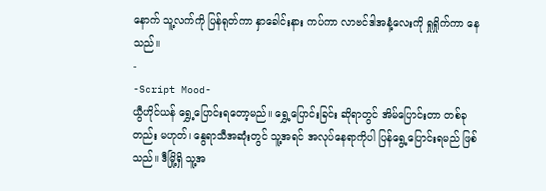နောက် သူ့လက်ကို ပြန်ရုတ်ကာ နှာခေါင်းနား ကပ်ကာ လာဗင်ဒါအနံ့လေးကို ရှုရှိုက်ကာ နေသည်။
-
-Script Mood-
ယွီဟိုင်ယန် ရွှေ့ပြောင်းရတော့မည်။ ရွှေ့ပြောင်းခြင်း ဆိုရာတွင် အိမ်ပြောင်းတာ တစ်ခုတည်း မဟုတ်၊ နွေရာသီအဆုံးတွင် သူ့အရင် အလုပ်နေရာကိုပါ ပြန်ရွေ့ပြောင်းရမည် ဖြစ်သည်။ ဒီမြို့ရှိ သူ့အ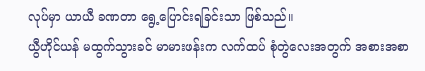လုပ်မှာ ယာယီ ခဏတာ ရွေ့ပြောင်းရခြင်းသာ ဖြစ်သည်။
ယွီဟိုင်ယန် မထွက်သွားခင် မာမားဖန်းက လက်ထပ် စုံတွဲလေးအတွက် အစားအစာ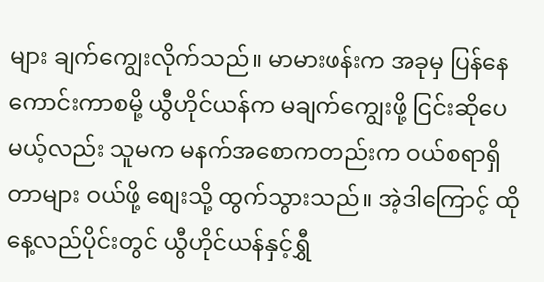များ ချက်ကျွေးလိုက်သည်။ မာမားဖန်းက အခုမှ ပြန်နေကောင်းကာစမို့ ယွီဟိုင်ယန်က မချက်ကျွေးဖို့ ငြင်းဆိုပေမယ့်လည်း သူမက မနက်အစောကတည်းက ဝယ်စရာရှိတာများ ဝယ်ဖို့ စျေးသို့ ထွက်သွားသည်။ အဲ့ဒါကြောင့် ထိုနေ့လည်ပိုင်းတွင် ယွီဟိုင်ယန်နှင့်ရွှီ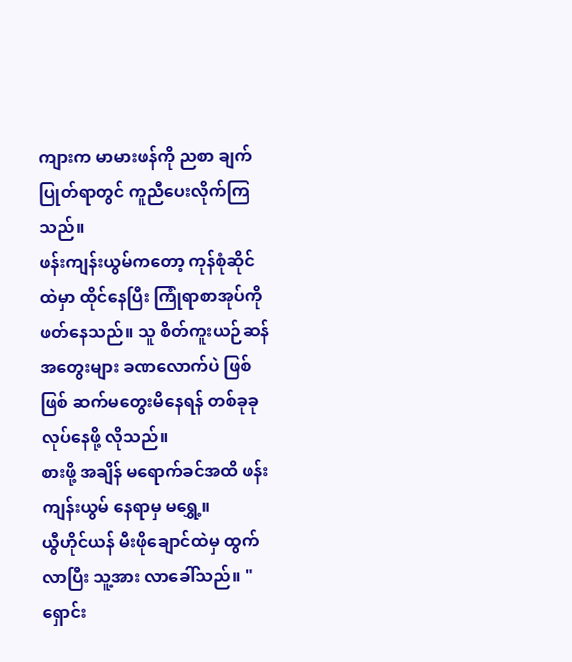ကျားက မာမားဖန်ကို ညစာ ချက်ပြုတ်ရာတွင် ကူညီပေးလိုက်ကြသည်။
ဖန်းကျန်းယွမ်ကတော့ ကုန်စုံဆိုင်ထဲမှာ ထိုင်နေပြီး ကြုံရာစာအုပ်ကို ဖတ်နေသည်။ သူ စိတ်ကူးယဉ်ဆန် အတွေးများ ခဏလောက်ပဲ ဖြစ်ဖြစ် ဆက်မတွေးမိနေရန် တစ်ခုခု လုပ်နေဖို့ လိုသည်။
စားဖို့ အချိန် မရောက်ခင်အထိ ဖန်းကျန်းယွမ် နေရာမှ မရွှေ့။
ယွီဟိုင်ယန် မီးဖိုချောင်ထဲမှ ထွက်လာပြီး သူ့အား လာခေါ်သည်။ "ရှောင်း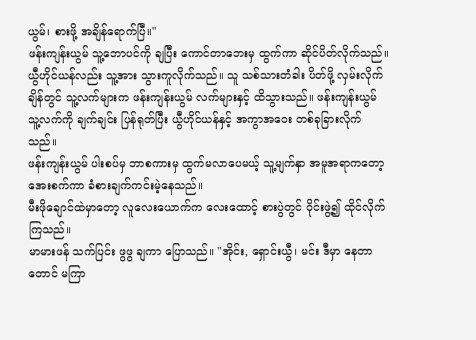ယွမ်၊ စားဖို့ အချိန်ရောက်ပြီ။"
ဖန်းကျန်းယွမ် သူ့ဘောပင်ကို ချပြီး ကောင်တာဘေးမှ ထွက်ကာ ဆိုင်ပိတ်လိုက်သည်။
ယွီဟိုင်ယန်လည်း သူ့အား သွားကူလိုက်သည်။ သူ သစ်သားတံခါး ပိတ်ဖို့ လှမ်းလိုက်ချိန်တွင် သူ့လက်များက ဖန်းကျန်းယွမ် လက်များနှင့် ထိသွားသည်။ ဖန်းကျန်းယွမ် သူ့လက်ကို ချက်ချင်း ပြန်ရုတ်ပြီး ယွီဟိုင်ယန်နှင့် အကွာအဝေး တစ်ခုခြားလိုက်သည်။
ဖန်းကျန်းယွမ် ပါးစပ်မှ ဘာစကားမှ ထွက်မလာပေမယ့် သူ့မျက်နှာ အမူအရာကတော့ အေးစက်ကာ ခံစားချက်ကင်းမဲ့နေသည်။
မီးဖိုချောင်ထဲမှာတော့ လူလေးယောက်က လေးထောင့် စားပွဲတွင် ဝိုင်းဖွဲ့၍ ထိုင်လိုက်ကြသည်။
မာမားဖန် သက်ပြင်း ဖွဖွ ချကာ ပြောသည်။ "အိုင်း, ရှောင်းယွီ၊ မင်း ဒီမှာ နေတာတောင် မကြာ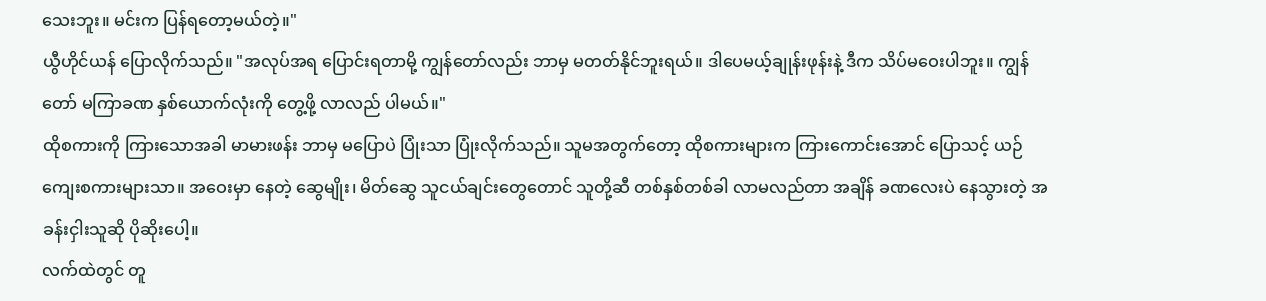သေးဘူး။ မင်းက ပြန်ရတော့မယ်တဲ့။"
ယွီဟိုင်ယန် ပြောလိုက်သည်။ "အလုပ်အရ ပြောင်းရတာမို့ ကျွန်တော်လည်း ဘာမှ မတတ်နိုင်ဘူးရယ်။ ဒါပေမယ့်ချုန်းဖုန်းနဲ့ ဒီက သိပ်မဝေးပါဘူး။ ကျွန်တော် မကြာခဏ နှစ်ယောက်လုံးကို တွေ့ဖို့ လာလည် ပါမယ်။"
ထိုစကားကို ကြားသောအခါ မာမားဖန်း ဘာမှ မပြောပဲ ပြုံးသာ ပြုံးလိုက်သည်။ သူမအတွက်တော့ ထိုစကားများက ကြားကောင်းအောင် ပြောသင့် ယဉ်ကျေးစကားများသာ။ အဝေးမှာ နေတဲ့ ဆွေမျိုး၊ မိတ်ဆွေ သူငယ်ချင်းတွေတောင် သူတို့ဆီ တစ်နှစ်တစ်ခါ လာမလည်တာ အချိန် ခဏလေးပဲ နေသွားတဲ့ အခန်းငှါးသူဆို ပိုဆိုးပေါ့။
လက်ထဲတွင် တူ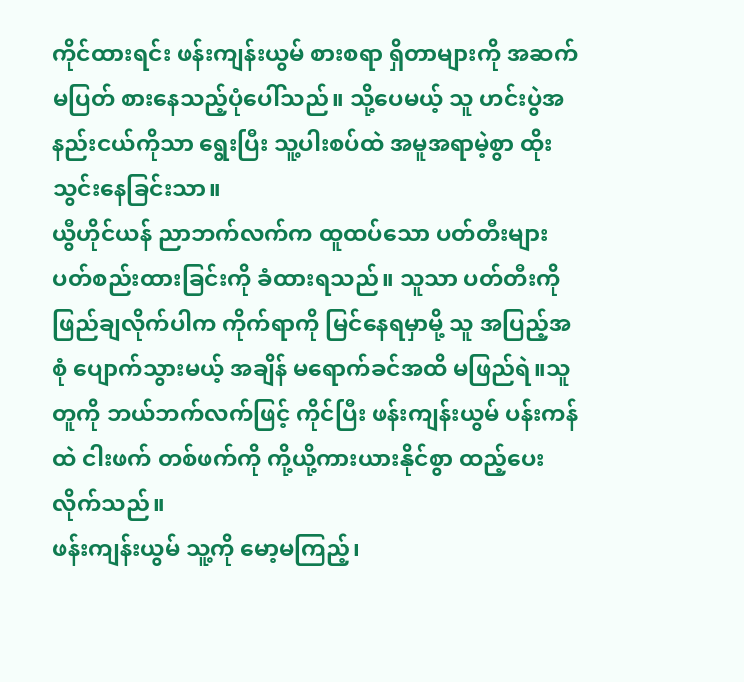ကိုင်ထားရင်း ဖန်းကျန်းယွမ် စားစရာ ရှိတာများကို အဆက်မပြတ် စားနေသည့်ပုံပေါ်သည်။ သို့ပေမယ့် သူ ဟင်းပွဲအနည်းငယ်ကိုသာ ရွေးပြီး သူ့ပါးစပ်ထဲ အမူအရာမဲ့စွာ ထိုးသွင်းနေခြင်းသာ။
ယွီဟိုင်ယန် ညာဘက်လက်က ထူထပ်သော ပတ်တီးများ ပတ်စည်းထားခြင်းကို ခံထားရသည်။ သူသာ ပတ်တီးကိုဖြည်ချလိုက်ပါက ကိုက်ရာကို မြင်နေရမှာမို့ သူ အပြည့်အစုံ ပျောက်သွားမယ့် အချိန် မရောက်ခင်အထိ မဖြည်ရဲ။သူ တူကို ဘယ်ဘက်လက်ဖြင့် ကိုင်ပြီး ဖန်းကျန်းယွမ် ပန်းကန်ထဲ ငါးဖက် တစ်ဖက်ကို ကို့ယို့ကားယားနိုင်စွာ ထည့်ပေးလိုက်သည်။
ဖန်းကျန်းယွမ် သူ့ကို မော့မကြည့်၊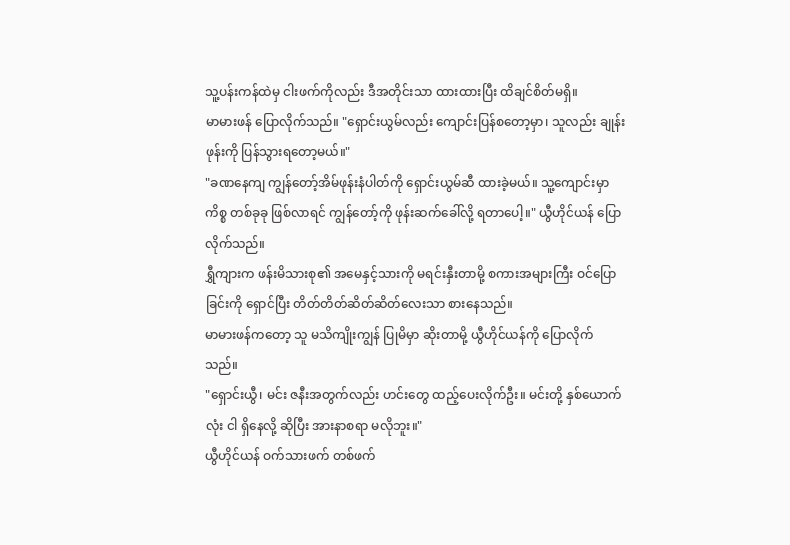သူ့ပန်းကန်ထဲမှ ငါးဖက်ကိုလည်း ဒီအတိုင်းသာ ထားထားပြီး ထိချင်စိတ်မရှိ။
မာမားဖန် ပြောလိုက်သည်။ "ရှောင်းယွမ်လည်း ကျောင်းပြန်စတော့မှာ၊ သူလည်း ချုန်းဖုန်းကို ပြန်သွားရတော့မယ်။"
"ခဏနေကျ ကျွန်တော့်အိမ်ဖုန်းနံပါတ်ကို ရှောင်းယွမ်ဆီ ထားခဲ့မယ်။ သူ့ကျောင်းမှာ ကိစ္စ တစ်ခုခု ဖြစ်လာရင် ကျွန်တော့်ကို ဖုန်းဆက်ခေါ်လို့ ရတာပေါ့။" ယွီဟိုင်ယန် ပြောလိုက်သည်။
ရွှီကျားက ဖန်းမိသားစု၏ အမေနှင့်သားကို မရင်းနှီးတာမို့ စကားအများကြီး ဝင်ပြောခြင်းကို ရှောင်ပြီး တိတ်တိတ်ဆိတ်ဆိတ်လေးသာ စားနေသည်။
မာမားဖန်ကတော့ သူ မသိကျိုးကျွန် ပြုမိမှာ ဆိုးတာမို့ ယွီဟိုင်ယန်ကို ပြောလိုက်သည်။
"ရှောင်းယွီ၊ မင်း ဇနီးအတွက်လည်း ဟင်းတွေ ထည့်ပေးလိုက်ဦး။ မင်းတို့ နှစ်ယောက်လုံး ငါ ရှိနေလို့ ဆိုပြီး အားနာစရာ မလိုဘူး။"
ယွီဟိုင်ယန် ဝက်သားဖက် တစ်ဖက်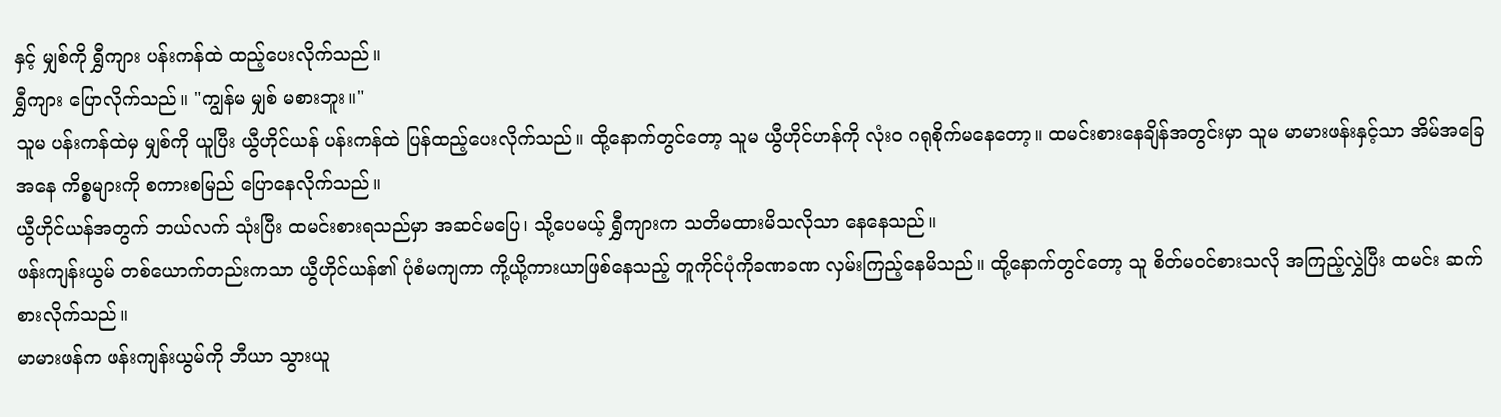နှင့် မျှစ်ကို ရွှီကျား ပန်းကန်ထဲ ထည့်ပေးလိုက်သည်။
ရွှီကျား ပြောလိုက်သည်။ "ကျွန်မ မျှစ် မစားဘူး။"
သူမ ပန်းကန်ထဲမှ မျှစ်ကို ယူပြီး ယွီဟိုင်ယန် ပန်းကန်ထဲ ပြန်ထည့်ပေးလိုက်သည်။ ထို့နောက်တွင်တော့ သူမ ယွီဟိုင်ဟန်ကို လုံးဝ ဂရုစိုက်မနေတော့။ ထမင်းစားနေချိန်အတွင်းမှာ သူမ မာမားဖန်းနှင့်သာ အိမ်အခြေအနေ ကိစ္စများကို စကားစမြည် ပြောနေလိုက်သည်။
ယွီဟိုင်ယန်အတွက် ဘယ်လက် သုံးပြီး ထမင်းစားရသည်မှာ အဆင်မပြေ၊ သို့ပေမယ့် ရွှီကျားက သတိမထားမိသလိုသာ နေနေသည်။
ဖန်းကျန်းယွမ် တစ်ယောက်တည်းကသာ ယွီဟိုင်ယန်၏ ပုံစံမကျကာ ကို့ယို့ကားယာဖြစ်နေသည့် တူကိုင်ပုံကိုခဏခဏ လှမ်းကြည့်နေမိသည်။ ထို့နောက်တွင်တော့ သူ စိတ်မဝင်စားသလို အကြည့်လွှဲပြီး ထမင်း ဆက်စားလိုက်သည်။
မာမားဖန်က ဖန်းကျန်းယွမ်ကို ဘီယာ သွားယူ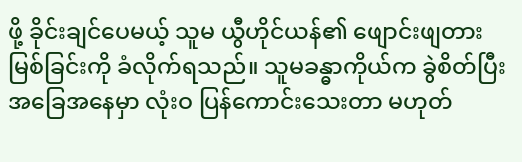ဖို့ ခိုင်းချင်ပေမယ့် သူမ ယွီဟိုင်ယန်၏ ဖျောင်းဖျတားမြစ်ခြင်းကို ခံလိုက်ရသည်။ သူမခန္ဓာကိုယ်က ခွဲစိတ်ပြီး အခြေအနေမှာ လုံးဝ ပြန်ကောင်းသေးတာ မဟုတ်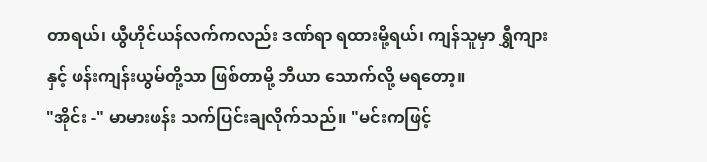တာရယ်၊ ယွီဟိုင်ယန်လက်ကလည်း ဒဏ်ရာ ရထားမို့ရယ်၊ ကျန်သူမှာ ရွှီကျားနှင့် ဖန်းကျန်းယွမ်တို့သာ ဖြစ်တာမို့ ဘီယာ သောက်လို့ မရတော့။
"အိုင်း -" မာမားဖန်း သက်ပြင်းချလိုက်သည်။ "မင်းကဖြင့်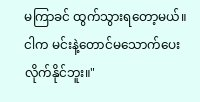မကြာခင် ထွက်သွားရတော့မယ်။ ငါက မင်းနဲ့တောင်မသောက်ပေးလိုက်နိုင်ဘူး။"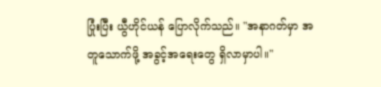ပြုံးပြီး ယွီဟိုင်ယန် ပြောလိုက်သည်။ "အနာဂတ်မှာ အတူသောက်ဖို့ အခွင့်အရေးတွေ ရှိလာမှာပါ။"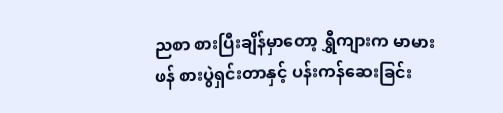ညစာ စားပြီးချိန်မှာတော့ ရွှီကျားက မာမားဖန် စားပွဲရှင်းတာနှင့် ပန်းကန်ဆေးခြင်း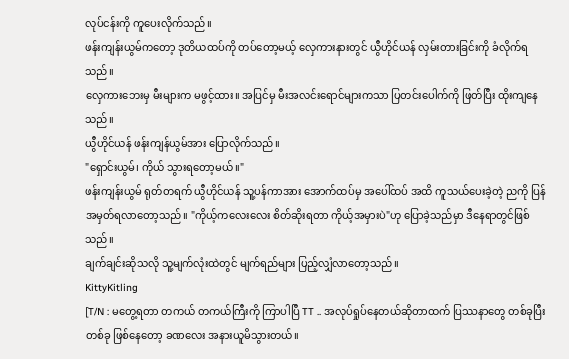လုပ်ငန်းကို ကူပေးလိုက်သည်။
ဖန်းကျန်းယွမ်ကတော့ ဒုတိယထပ်ကို တပ်တော့မယ့် လှေကားနားတွင် ယွီဟိုင်ယန် လှမ်းတားခြင်းကို ခံလိုက်ရသည်။
လှေကားဘေးမှ မီးများက မဖွင့်ထား။ အပြင်မှ မီးအလင်းရောင်များကသာ ပြတင်းပေါက်ကို ဖြတ်ပြီး ထိုးကျနေသည်။
ယွီဟိုင်ယန် ဖန်းကျန်ယွမ်အား ပြောလိုက်သည်။
"ရှောင်းယွမ်၊ ကိုယ် သွားရတော့မယ်။"
ဖန်းကျန်းယွမ် ရုတ်တရက် ယွီဟိုင်ယန် သူ့ပန်ကာအား အောက်ထပ်မှ အပေါ်ထပ် အထိ ကူသယ်ပေးခဲ့တဲ့ ညကို ပြန်အမှတ်ရလာတော့သည်။ "ကိုယ့်ကလေးလေး စိတ်ဆိုးရတာ ကိုယ့်အမှားပဲ"ဟု ပြောခဲ့သည်မှာ ဒီနေရာတွင်ဖြစ်သည်။
ချက်ချင်းဆိုသလို သူ့မျက်လုံးထဲတွင် မျက်ရည်များ ပြည့်လျှံလာတော့သည်။
KittyKitling
[T/N : မတွေ့ရတာ တကယ် တကယ်ကြီးကို ကြာပါပြီ TT .. အလုပ်ရှုပ်နေတယ်ဆိုတာထက် ပြဿနာတွေ တစ်ခုပြီးတစ်ခု ဖြစ်နေတော့ ခဏလေး အနားယူမိသွားတယ်။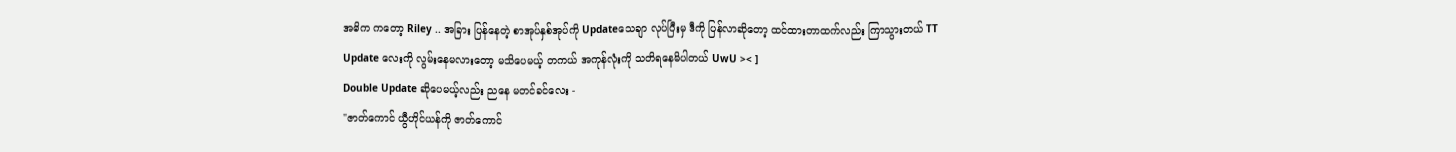အဓိက ကတော့ Riley .. အခြား ပြန်နေတဲ့ စာအုပ်နှစ်အုပ်ကို Updateသေချာ လုပ်ပြီးမှ ဒီကို ပြန်လာဆိုတော့ ထင်ထားတာထက်လည်း ကြာသွားတယ် TT
Update လေးကို လွမ်းနေမလားတော့ မသိပေမယ့် တကယ် အကုန်လုံးကို သတိရနေမိပါတယ် UwU >< ]
Double Update ဆိုပေမယ့်လည်း ညနေ မတင်ခင်လေး -
"ဇာတ်ကောင် ယွီဟိုင်ယန်ကို ဇာတ်ကောင်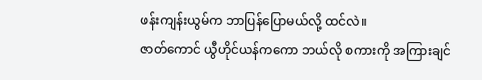ဖန်းကျန်းယွမ်က ဘာပြန်ပြောမယ်လို့ ထင်လဲ။
ဇာတ်ကောင် ယွီဟိုင်ယန်ကကော ဘယ်လို စကားကို အကြားချင်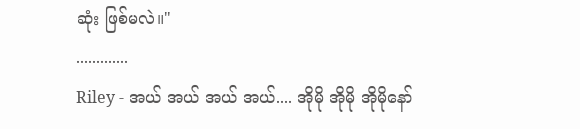ဆုံး ဖြစ်မလဲ။"
.............
Riley - အယ် အယ် အယ် အယ်.... အိုမို အိုမို အိုမိုနော်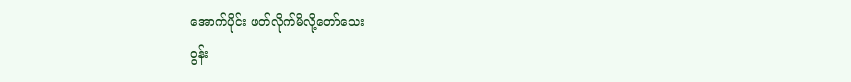အောက်ပိုင်း ဖတ်လိုက်မိလို့တော်သေး
ဝွန်း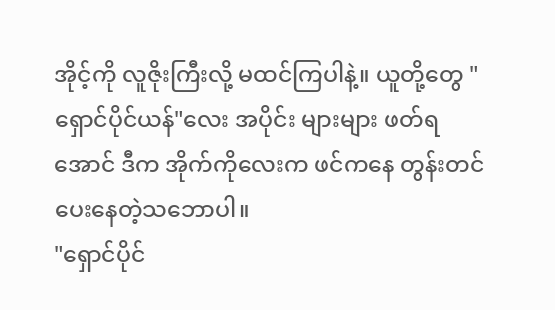အိုင့်ကို လူဇိုးကြီးလို့ မထင်ကြပါနဲ့။ ယူတို့တွေ "ရှောင်ပိုင်ယန်"လေး အပိုင်း များများ ဖတ်ရအောင် ဒီက အိုက်ကိုလေးက ဖင်ကနေ တွန်းတင်ပေးနေတဲ့သဘောပါ။
"ရှောင်ပိုင်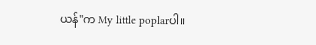ယန်"က My little poplarပါ။